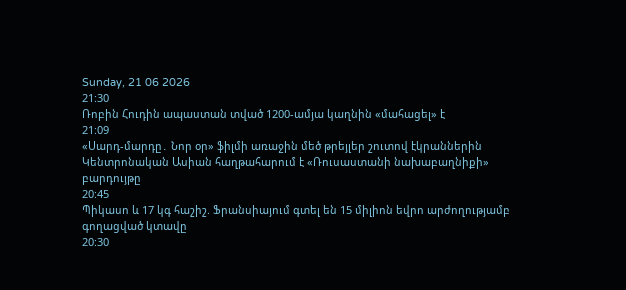Sunday, 21 06 2026
21:30
Ռոբին Հուդին ապաստան տված 1200-ամյա կաղնին «մահացել» է
21:09
«Սարդ-մարդը․ Նոր օր» ֆիլմի առաջին մեծ թրեյլեր շուտով էկրաններին
Կենտրոնական Ասիան հաղթահարում է «Ռուսաստանի նախաբաղնիքի» բարդույթը
20:45
Պիկասո և 17 կգ հաշիշ. Ֆրանսիայում գտել են 15 միլիոն եվրո արժողությամբ գողացված կտավը
20:30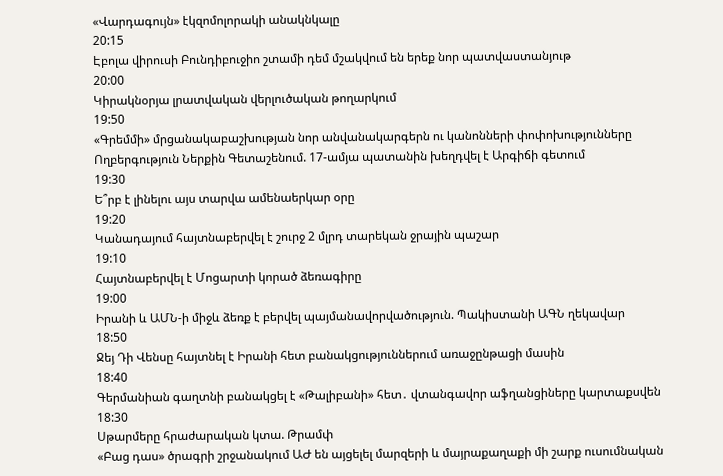«Վարդագույն» էկզոմոլորակի անակնկալը
20:15
Էբոլա վիրուսի Բունդիբուջիո շտամի դեմ մշակվում են երեք նոր պատվաստանյութ
20:00
Կիրակնօրյա լրատվական վերլուծական թողարկում
19:50
«Գրեմմի» մրցանակաբաշխության նոր անվանակարգերն ու կանոնների փոփոխությունները
Ողբերգություն Ներքին Գետաշենում. 17-ամյա պատանին խեղդվել է Արգիճի գետում
19:30
Ե՞րբ է լինելու այս տարվա ամենաերկար օրը
19:20
Կանադայում հայտնաբերվել է շուրջ 2 մլրդ տարեկան ջրային պաշար
19:10
Հայտնաբերվել է Մոցարտի կորած ձեռագիրը
19:00
Իրանի և ԱՄՆ-ի միջև ձեռք է բերվել պայմանավորվածություն. Պակիստանի ԱԳՆ ղեկավար
18:50
Ջեյ Դի Վենսը հայտնել է Իրանի հետ բանակցություններում առաջընթացի մասին
18:40
Գերմանիան գաղտնի բանակցել է «Թալիբանի» հետ․ վտանգավոր աֆղանցիները կարտաքսվեն
18:30
Սթարմերը հրաժարական կտա. Թրամփ
«Բաց դաս» ծրագրի շրջանակում ԱԺ են այցելել մարզերի և մայրաքաղաքի մի շարք ուսումնական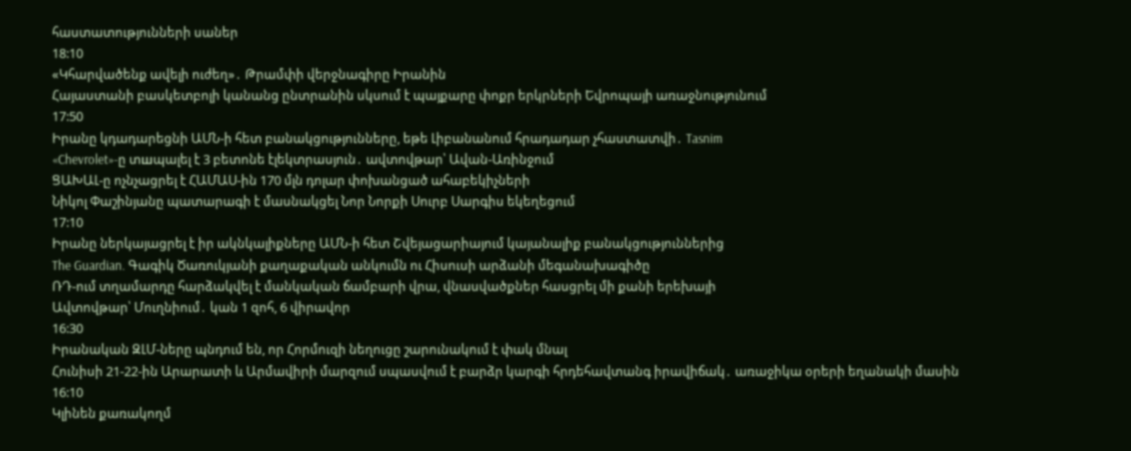հաստատությունների սաներ
18:10
«Կհարվածենք ավելի ուժեղ»․ Թրամփի վերջնագիրը Իրանին
Հայաստանի բասկետբոլի կանանց ընտրանին սկսում է պայքարը փոքր երկրների Եվրոպայի առաջնությունում
17:50
Իրանը կդադարեցնի ԱՄՆ-ի հետ բանակցությունները, եթե Լիբանանում հրադադար չհաստատվի․ Tasnim
«Chevrolet»-ը տшպալել է 3 բետոնե էլեկտրասյուն․ ավտովթար՝ Ավան-Առինջում
ՑԱԽԱԼ-ը ոչնչացրել է ՀԱՄԱՍ-ին 170 մլն դոլար փոխանցած ահաբեկիչների
Նիկոլ Փաշինյանը պատարագի է մասնակցել Նոր Նորքի Սուրբ Սարգիս եկեղեցում
17:10
Իրանը ներկայացրել է իր ակնկալիքները ԱՄՆ-ի հետ Շվեյացարիայում կայանալիք բանակցություններից
The Guardian. Գագիկ Ծառուկյանի քաղաքական անկումն ու Հիսուսի արձանի մեգանախագիծը
ՌԴ-ում տղամարդը հարձակվել է մանկական ճամբարի վրա, վնասվածքներ հասցրել մի քանի երեխայի
Ավտովթար՝ Մուղնիում․ կան 1 զոհ, 6 վիրավոր
16:30
Իրանական ԶԼՄ-ները պնդում են, որ Հորմուզի նեղուցը շարունակում է փակ մնալ
Հունիսի 21-22-ին Արարատի և Արմավիրի մարզում սպասվում է բարձր կարգի հրդեհավտանգ իրավիճակ․ առաջիկա օրերի եղանակի մասին
16:10
Կլինեն քառակողմ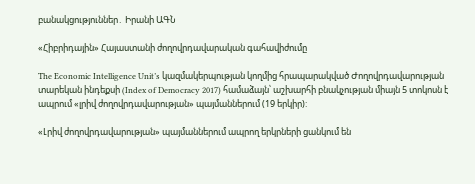բանակցություններ․ Իրանի ԱԳՆ

«Հիբրիդային» Հայաստանի ժողովրդավարական գահավիժումը

The Economic Intelligence Unit’s կազմակերպության կողմից հրապարակված Ժողովրդավարության տարեկան ինդեքսի (Index of Democracy 2017) համաձայն՝ աշխարհի բնակչության միայն 5 տոկոսն է ապրում «լրիվ ժողովրդավարության» պայմաններում (19 երկիր):

«Լրիվ ժողովրդավարության» պայմաններում ապրող երկրների ցանկում են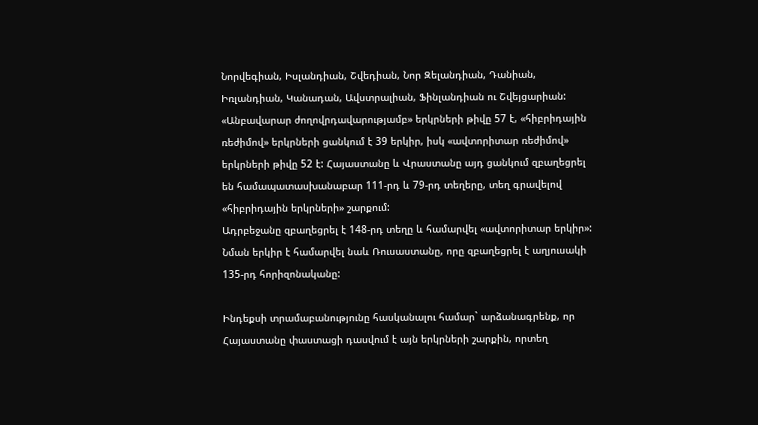Նորվեգիան, Իսլանդիան, Շվեդիան, Նոր Զելանդիան, Դանիան, Իռլանդիան, Կանադան, Ավստրալիան, Ֆինլանդիան ու Շվեյցարիան: «Անբավարար ժողովրդավարությամբ» երկրների թիվը 57 է, «հիբրիդային ռեժիմով» երկրների ցանկում է 39 երկիր, իսկ «ավտորիտար ռեժիմով» երկրների թիվը 52 է: Հայաստանը և Վրաստանը այդ ցանկում զբաղեցրել են համապատասխանաբար 111-րդ և 79-րդ տեղերը, տեղ գրավելով «հիբրիդային երկրների» շարքում:
Ադրբեջանը զբաղեցրել է 148-րդ տեղը և համարվել «ավտորիտար երկիր»: Նման երկիր է համարվել նաև Ռուսաստանը, որը զբաղեցրել է աղյուսակի 135-րդ հորիզոնականը:

Ինդեքսի տրամաբանությունը հասկանալու համար` արձանագրենք, որ Հայաստանը փաստացի դասվում է այն երկրների շարքին, որտեղ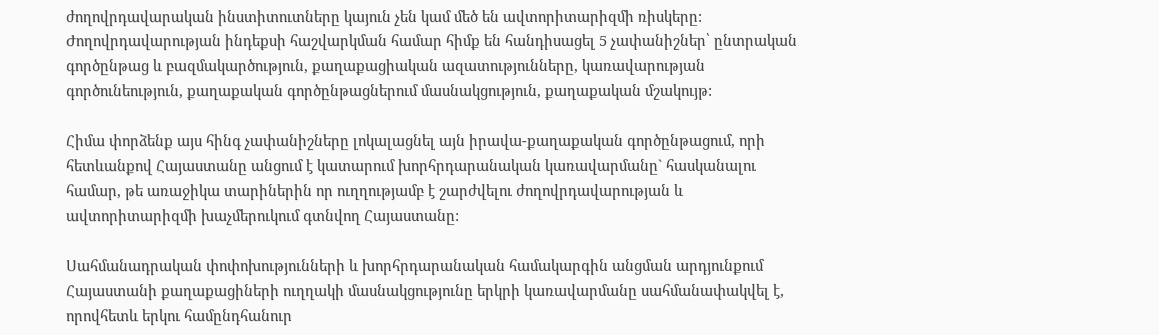ժողովրդավարական ինստիտուտները կայուն չեն կամ մեծ են ավտորիտարիզմի ռիսկերը: Ժողովրդավարության ինդեքսի հաշվարկման համար հիմք են հանդիսացել 5 չափանիշներ՝ ընտրական գործընթաց և բազմակարծություն, քաղաքացիական ազատությունները, կառավարության գործունեություն, քաղաքական գործընթացներում մասնակցություն, քաղաքական մշակույթ:

Հիմա փորձենք այս հինգ չափանիշները լոկալացնել այն իրավա-քաղաքական գործընթացում, որի հետևանքով Հայաստանը անցում է կատարում խորհրդարանական կառավարմանը` հասկանալու համար, թե առաջիկա տարիներին որ ուղղությամբ է շարժվելու ժողովրդավարության և ավտորիտարիզմի խաչմերուկում գտնվող Հայաստանը:

Սահմանադրական փոփոխությունների և խորհրդարանական համակարգին անցման արդյունքում Հայաստանի քաղաքացիների ուղղակի մասնակցությունը երկրի կառավարմանը սահմանափակվել է, որովհետև երկու համընդհանուր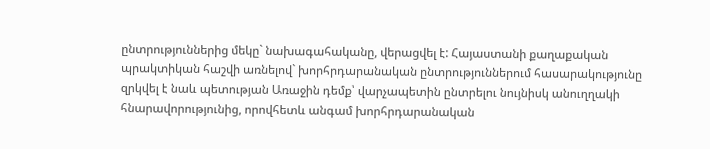ընտրություններից մեկը` նախագահականը, վերացվել է: Հայաստանի քաղաքական պրակտիկան հաշվի առնելով` խորհրդարանական ընտրություններում հասարակությունը զրկվել է նաև պետության Առաջին դեմք՝ վարչապետին ընտրելու նույնիսկ անուղղակի հնարավորությունից, որովհետև անգամ խորհրդարանական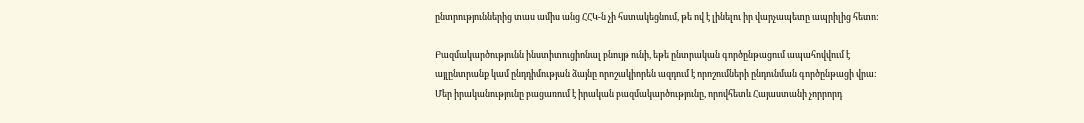ընտրություններից տաս ամիս անց ՀՀԿ-ն չի հստակեցնում, թե ով է լինելու իր վարչապետը ապրիլից հետո:

Բազմակարծությունն ինստիտուցիոնալ բնույթ ունի, եթե ընտրական գործընթացում ապահովվում է այլընտրանք կամ ընդդիմության ձայնը որոշակիորեն ազդում է որոշումների ընդունման գործընթացի վրա: Մեր իրականությունը բացառում է իրական բազմակարծությունը, որովհետև Հայաստանի չորրորդ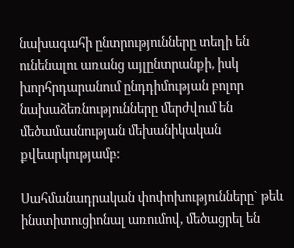նախագահի ընտրությունները տեղի են ունենալու առանց այլընտրանքի, իսկ խորհրդարանում ընդդիմության բոլոր նախաձեռնությունները մերժվում են մեծամասնության մեխանիկական քվեարկությամբ:

Սահմանադրական փոփոխությունները` թեև ինստիտուցիոնալ առումով, մեծացրել են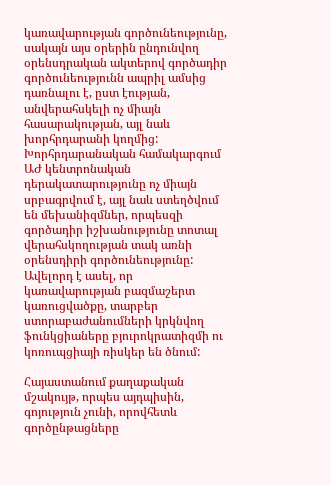կառավարության գործունեությունը, սակայն այս օրերին ընդունվող օրենսդրական ակտերով գործադիր գործունեությունն ապրիլ ամսից դառնալու է, ըստ էության, անվերահսկելի ոչ միայն հասարակության, այլ նաև խորհրդարանի կողմից: Խորհրդարանական համակարգում ԱԺ կենտրոնական դերակատարությունը ոչ միայն սրբագրվում է, այլ նաև ստեղծվում են մեխանիզմներ, որպեսզի գործադիր իշխանությունը տոտալ վերահսկողության տակ առնի օրենսդիրի գործունեությունը: Ավելորդ է ասել, որ կառավարության բազմաշերտ կառուցվածքը, տարբեր ստորաբաժանումների կրկնվող ֆունկցիաները բյուրոկրատիզմի ու կոռուպցիայի ռիսկեր են ծնում:

Հայաստանում քաղաքական մշակույթ, որպես այդպիսին, գոյություն չունի, որովհետև գործընթացները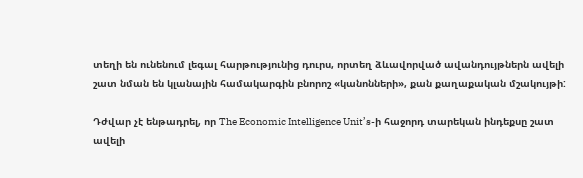տեղի են ունենում լեգալ հարթությունից դուրս, որտեղ ձևավորված ավանդույթներն ավելի շատ նման են կլանային համակարգին բնորոշ «կանոնների», քան քաղաքական մշակույթի:

Դժվար չէ ենթադրել, որ The Economic Intelligence Unit’s-ի հաջորդ տարեկան ինդեքսը շատ ավելի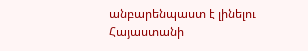անբարենպաստ է լինելու Հայաստանի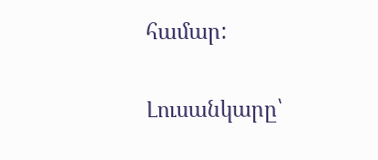համար:

Լուսանկարը՝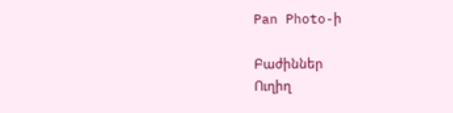Pan Photo-ի

Բաժիններ
Ուղիղ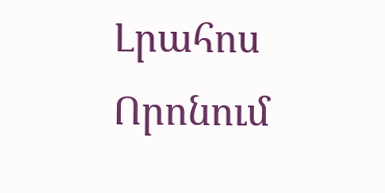Լրահոս
Որոնում